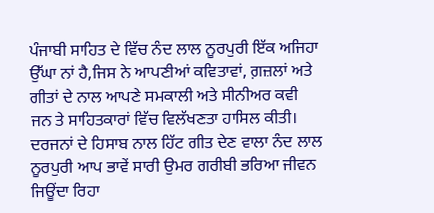ਪੰਜਾਬੀ ਸਾਹਿਤ ਦੇ ਵਿੱਚ ਨੰਦ ਲਾਲ ਨੂਰਪੁਰੀ ਇੱਕ ਅਜਿਹਾ ਉੱਘਾ ਨਾਂ ਹੈ,ਜਿਸ ਨੇ ਆਪਣੀਆਂ ਕਵਿਤਾਵਾਂ, ਗ਼ਜ਼ਲਾਂ ਅਤੇ ਗੀਤਾਂ ਦੇ ਨਾਲ ਆਪਣੇ ਸਮਕਾਲੀ ਅਤੇ ਸੀਨੀਅਰ ਕਵੀ ਜਨ ਤੇ ਸਾਹਿਤਕਾਰਾਂ ਵਿੱਚ ਵਿਲੱਖਣਤਾ ਹਾਸਿਲ ਕੀਤੀ। ਦਰਜਨਾਂ ਦੇ ਹਿਸਾਬ ਨਾਲ ਹਿੱਟ ਗੀਤ ਦੇਣ ਵਾਲਾ ਨੰਦ ਲਾਲ ਨੂਰਪੁਰੀ ਆਪ ਭਾਵੇਂ ਸਾਰੀ ਉਮਰ ਗਰੀਬੀ ਭਰਿਆ ਜੀਵਨ ਜਿਊਂਦਾ ਰਿਹਾ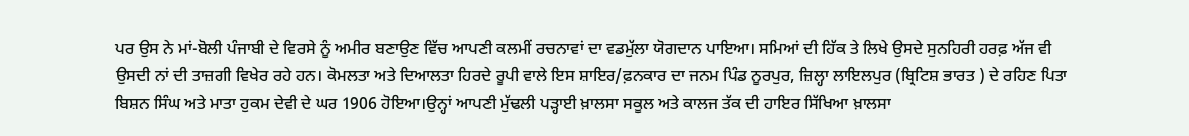ਪਰ ਉਸ ਨੇ ਮਾਂ-ਬੋਲੀ ਪੰਜਾਬੀ ਦੇ ਵਿਰਸੇ ਨੂੰ ਅਮੀਰ ਬਣਾਉਣ ਵਿੱਚ ਆਪਣੀ ਕਲਮੀਂ ਰਚਨਾਵਾਂ ਦਾ ਵਡਮੁੱਲਾ ਯੋਗਦਾਨ ਪਾਇਆ। ਸਮਿਆਂ ਦੀ ਹਿੱਕ ਤੇ ਲਿਖੇ ਉਸਦੇ ਸੁਨਹਿਰੀ ਹਰਫ਼ ਅੱਜ ਵੀ ਉਸਦੀ ਨਾਂ ਦੀ ਤਾਜ਼ਗੀ ਵਿਖੇਰ ਰਹੇ ਹਨ। ਕੋਮਲਤਾ ਅਤੇ ਦਿਆਲਤਾ ਹਿਰਦੇ ਰੂਪੀ ਵਾਲੇ ਇਸ ਸ਼ਾਇਰ/ਫ਼ਨਕਾਰ ਦਾ ਜਨਮ ਪਿੰਡ ਨੂਰਪੁਰ, ਜ਼ਿਲ੍ਹਾ ਲਾਇਲਪੁਰ (ਬ੍ਰਿਟਿਸ਼ ਭਾਰਤ ) ਦੇ ਰਹਿਣ ਪਿਤਾ ਬਿਸ਼ਨ ਸਿੰਘ ਅਤੇ ਮਾਤਾ ਹੁਕਮ ਦੇਵੀ ਦੇ ਘਰ 1906 ਹੋਇਆ।ਉਨ੍ਹਾਂ ਆਪਣੀ ਮੁੱਢਲੀ ਪੜ੍ਹਾਈ ਖ਼ਾਲਸਾ ਸਕੂਲ ਅਤੇ ਕਾਲਜ ਤੱਕ ਦੀ ਹਾਇਰ ਸਿੱਖਿਆ ਖ਼ਾਲਸਾ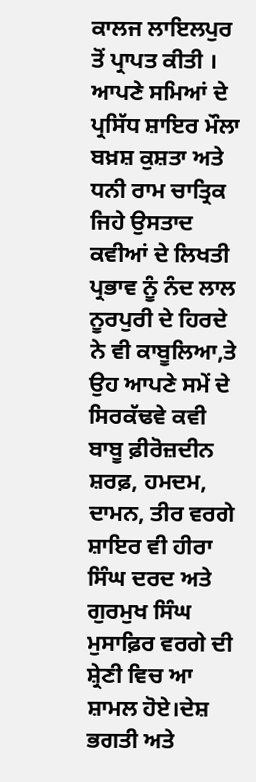ਕਾਲਜ ਲਾਇਲਪੁਰ ਤੋਂ ਪ੍ਰਾਪਤ ਕੀਤੀ । ਆਪਣੇ ਸਮਿਆਂ ਦੇ ਪ੍ਰਸਿੱਧ ਸ਼ਾਇਰ ਮੌਲਾ ਬਖ਼ਸ਼ ਕੁਸ਼ਤਾ ਅਤੇ ਧਨੀ ਰਾਮ ਚਾਤ੍ਰਿਕ ਜਿਹੇ ਉਸਤਾਦ ਕਵੀਆਂ ਦੇ ਲਿਖਤੀ ਪ੍ਰਭਾਵ ਨੂੰ ਨੰਦ ਲਾਲ ਨੂਰਪੁਰੀ ਦੇ ਹਿਰਦੇ ਨੇ ਵੀ ਕਾਬੂਲਿਆ,ਤੇ ਉਹ ਆਪਣੇ ਸਮੇਂ ਦੇ ਸਿਰਕੱਢਵੇ ਕਵੀ ਬਾਬੂ ਫ਼ੀਰੋਜ਼ਦੀਨ ਸ਼ਰਫ਼, ਹਮਦਮ, ਦਾਮਨ, ਤੀਰ ਵਰਗੇ ਸ਼ਾਇਰ ਵੀ ਹੀਰਾ ਸਿੰਘ ਦਰਦ ਅਤੇ ਗੁਰਮੁਖ ਸਿੰਘ ਮੁਸਾਫ਼ਿਰ ਵਰਗੇ ਦੀ ਸ਼੍ਰੇਣੀ ਵਿਚ ਆ ਸ਼ਾਮਲ ਹੋਏ।ਦੇਸ਼ ਭਗਤੀ ਅਤੇ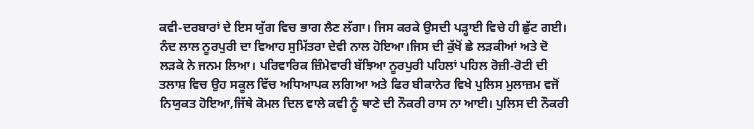ਕਵੀ-ਦਰਬਾਰਾਂ ਦੇ ਇਸ ਯੁੱਗ ਵਿਚ ਭਾਗ ਲੈਣ ਲੱਗਾ। ਜਿਸ ਕਰਕੇ ਉਸਦੀ ਪੜ੍ਹਾਈ ਵਿਚੇ ਹੀ ਛੁੱਟ ਗਈ। ਨੰਦ ਲਾਲ ਨੂਰਪੁਰੀ ਦਾ ਵਿਆਹ ਸੁਮਿੱਤਰਾ ਦੇਵੀ ਨਾਲ ਹੋਇਆ।ਜਿਸ ਦੀ ਕੁੱਖੋਂ ਛੇ ਲੜਕੀਆਂ ਅਤੇ ਦੋ ਲੜਕੇ ਨੇ ਜਨਮ ਲਿਆ। ਪਰਿਵਾਰਿਕ ਜ਼ਿੰਮੇਵਾਰੀ ਬੱਝਿਆ ਨੂਰਪੁਰੀ ਪਹਿਲਾਂ ਪਹਿਲ ਰੋਜ਼ੀ-ਰੋਟੀ ਦੀ ਤਲਾਸ਼ ਵਿਚ ਉਹ ਸਕੂਲ ਵਿੱਚ ਅਧਿਆਪਕ ਲਗਿਆ ਅਤੇ ਫਿਰ ਬੀਕਾਨੇਰ ਵਿਖੇ ਪੁਲਿਸ ਮੁਲਾਜ਼ਮ ਵਜੋਂ ਨਿਯੁਕਤ ਹੋਇਆ,ਜਿੱਥੇ ਕੋਮਲ ਦਿਲ ਵਾਲੇ ਕਵੀ ਨੂੰ ਥਾਣੇ ਦੀ ਨੌਕਰੀ ਰਾਸ ਨਾ ਆਈ। ਪੁਲਿਸ ਦੀ ਨੌਕਰੀ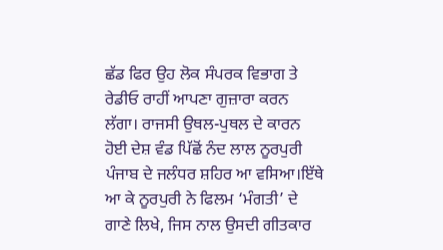ਛੱਡ ਫਿਰ ਉਹ ਲੋਕ ਸੰਪਰਕ ਵਿਭਾਗ ਤੇ ਰੇਡੀਓ ਰਾਹੀਂ ਆਪਣਾ ਗੁਜ਼ਾਰਾ ਕਰਨ ਲੱਗਾ। ਰਾਜਸੀ ਉਥਲ-ਪੁਥਲ ਦੇ ਕਾਰਨ ਹੋਈ ਦੇਸ਼ ਵੰਡ ਪਿੱਛੋਂ ਨੰਦ ਲਾਲ ਨੂਰਪੁਰੀ ਪੰਜਾਬ ਦੇ ਜਲੰਧਰ ਸ਼ਹਿਰ ਆ ਵਸਿਆ।ਇੱਥੇ ਆ ਕੇ ਨੂਰਪੁਰੀ ਨੇ ਫਿਲਮ ‘ਮੰਗਤੀ’ ਦੇ ਗਾਣੇ ਲਿਖੇ, ਜਿਸ ਨਾਲ ਉਸਦੀ ਗੀਤਕਾਰ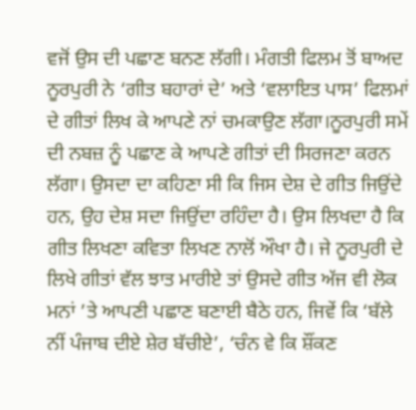ਵਜੋਂ ਉਸ ਦੀ ਪਛਾਣ ਬਨਣ ਲੱਗੀ। ਮੰਗਤੀ ਫਿਲਮ ਤੋਂ ਬਾਅਦ ਨੂਰਪੁਰੀ ਨੇ ‘ਗੀਤ ਬਹਾਰਾਂ ਦੇ’ ਅਤੇ ‘ਵਲਾਇਤ ਪਾਸ’ ਫਿਲਮਾਂ ਦੇ ਗੀਤਾਂ ਲਿਖ ਕੇ ਆਪਣੇ ਨਾਂ ਚਮਕਾਉਣ ਲੱਗਾ।ਨੂਰਪੁਰੀ ਸਮੇਂ ਦੀ ਨਬਜ਼ ਨੂੰ ਪਛਾਣ ਕੇ ਆਪਣੇ ਗੀਤਾਂ ਦੀ ਸਿਰਜਣਾ ਕਰਨ ਲੱਗਾ। ਉਸਦਾ ਦਾ ਕਹਿਣਾ ਸੀ ਕਿ ਜਿਸ ਦੇਸ਼ ਦੇ ਗੀਤ ਜਿਉਂਦੇ ਹਨ, ਉਹ ਦੇਸ਼ ਸਦਾ ਜਿਉਂਦਾ ਰਹਿੰਦਾ ਹੈ। ਉਸ ਲਿਖਦਾ ਹੈ ਕਿ ਗੀਤ ਲਿਖਣਾ ਕਵਿਤਾ ਲਿਖਣ ਨਾਲੋਂ ਔਖਾ ਹੈ। ਜੇ ਨੂਰਪੁਰੀ ਦੇ ਲਿਖੇ ਗੀਤਾਂ ਵੱਲ ਝਾਤ ਮਾਰੀਏ ਤਾਂ ਉਸਦੇ ਗੀਤ ਅੱਜ ਵੀ ਲੋਕ ਮਨਾਂ ’ਤੇ ਆਪਣੀ ਪਛਾਣ ਬਣਾਈ ਬੈਠੇ ਹਨ, ਜਿਵੇਂ ਕਿ ‘ਬੱਲੇ ਨੀਂ ਪੰਜਾਬ ਦੀਏ ਸ਼ੇਰ ਬੱਚੀਏ’, ‘ਚੰਨ ਵੇ ਕਿ ਸ਼ੌਂਕਣ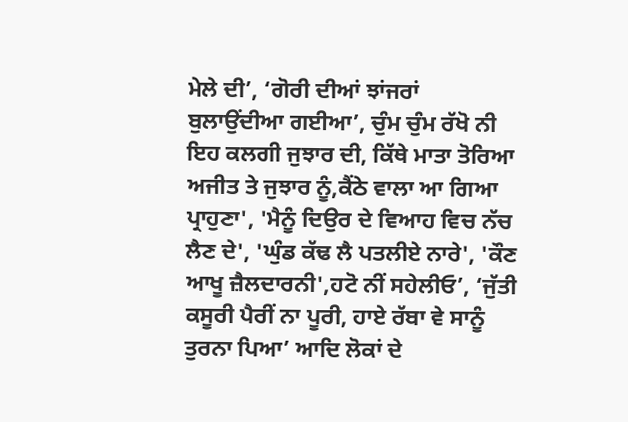ਮੇਲੇ ਦੀ’, ‘ਗੋਰੀ ਦੀਆਂ ਝਾਂਜਰਾਂ ਬੁਲਾਉਂਦੀਆ ਗਈਆ’, ਚੁੰਮ ਚੁੰਮ ਰੱਖੋ ਨੀ ਇਹ ਕਲਗੀ ਜੁਝਾਰ ਦੀ, ਕਿੱਥੇ ਮਾਤਾ ਤੋਰਿਆ ਅਜੀਤ ਤੇ ਜੁਝਾਰ ਨੂੰ,ਕੈਂਠੇ ਵਾਲਾ ਆ ਗਿਆ ਪ੍ਰਾਹੁਣਾ', 'ਮੈਨੂੰ ਦਿਉਰ ਦੇ ਵਿਆਹ ਵਿਚ ਨੱਚ ਲੈਣ ਦੇ', 'ਘੁੰਡ ਕੱਢ ਲੈ ਪਤਲੀਏ ਨਾਰੇ', 'ਕੌਣ ਆਖੂ ਜ਼ੈਲਦਾਰਨੀ',ਹਟੋ ਨੀਂ ਸਹੇਲੀਓ’, ‘ਜੁੱਤੀ ਕਸੂਰੀ ਪੈਰੀਂ ਨਾ ਪੂਰੀ, ਹਾਏ ਰੱਬਾ ਵੇ ਸਾਨੂੰ ਤੁਰਨਾ ਪਿਆ’ ਆਦਿ ਲੋਕਾਂ ਦੇ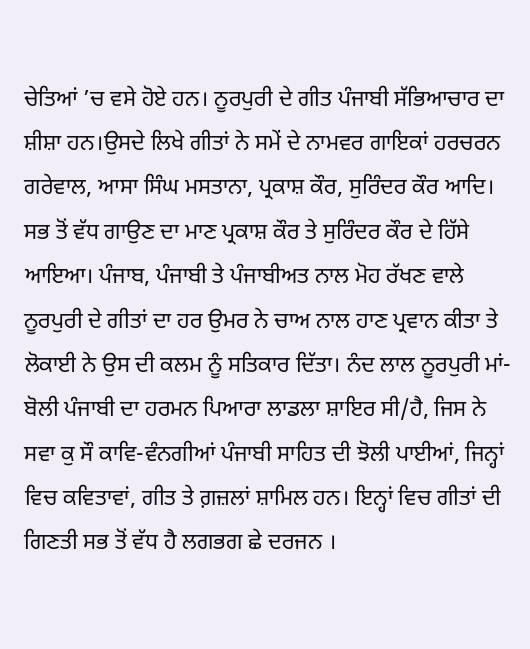ਚੇਤਿਆਂ ’ਚ ਵਸੇ ਹੋਏ ਹਨ। ਨੂਰਪੁਰੀ ਦੇ ਗੀਤ ਪੰਜਾਬੀ ਸੱਭਿਆਚਾਰ ਦਾ ਸ਼ੀਸ਼ਾ ਹਨ।ਉਸਦੇ ਲਿਖੇ ਗੀਤਾਂ ਨੇ ਸਮੇਂ ਦੇ ਨਾਮਵਰ ਗਾਇਕਾਂ ਹਰਚਰਨ ਗਰੇਵਾਲ, ਆਸਾ ਸਿੰਘ ਮਸਤਾਨਾ, ਪ੍ਰਕਾਸ਼ ਕੌਰ, ਸੁਰਿੰਦਰ ਕੌਰ ਆਦਿ। ਸਭ ਤੋਂ ਵੱਧ ਗਾਉਣ ਦਾ ਮਾਣ ਪ੍ਰਕਾਸ਼ ਕੌਰ ਤੇ ਸੁਰਿੰਦਰ ਕੌਰ ਦੇ ਹਿੱਸੇ ਆਇਆ। ਪੰਜਾਬ, ਪੰਜਾਬੀ ਤੇ ਪੰਜਾਬੀਅਤ ਨਾਲ ਮੋਹ ਰੱਖਣ ਵਾਲੇ ਨੂਰਪੁਰੀ ਦੇ ਗੀਤਾਂ ਦਾ ਹਰ ਉਮਰ ਨੇ ਚਾਅ ਨਾਲ ਹਾਣ ਪ੍ਰਵਾਨ ਕੀਤਾ ਤੇ ਲੋਕਾਈ ਨੇ ਉਸ ਦੀ ਕਲਮ ਨੂੰ ਸਤਿਕਾਰ ਦਿੱਤਾ। ਨੰਦ ਲਾਲ ਨੂਰਪੁਰੀ ਮਾਂ-ਬੋਲੀ ਪੰਜਾਬੀ ਦਾ ਹਰਮਨ ਪਿਆਰਾ ਲਾਡਲਾ ਸ਼ਾਇਰ ਸੀ/ਹੈ, ਜਿਸ ਨੇ ਸਵਾ ਕੁ ਸੌ ਕਾਵਿ-ਵੰਨਗੀਆਂ ਪੰਜਾਬੀ ਸਾਹਿਤ ਦੀ ਝੋਲੀ ਪਾਈਆਂ, ਜਿਨ੍ਹਾਂ ਵਿਚ ਕਵਿਤਾਵਾਂ, ਗੀਤ ਤੇ ਗ਼ਜ਼ਲਾਂ ਸ਼ਾਮਿਲ ਹਨ। ਇਨ੍ਹਾਂ ਵਿਚ ਗੀਤਾਂ ਦੀ ਗਿਣਤੀ ਸਭ ਤੋਂ ਵੱਧ ਹੈ ਲਗਭਗ ਛੇ ਦਰਜਨ ।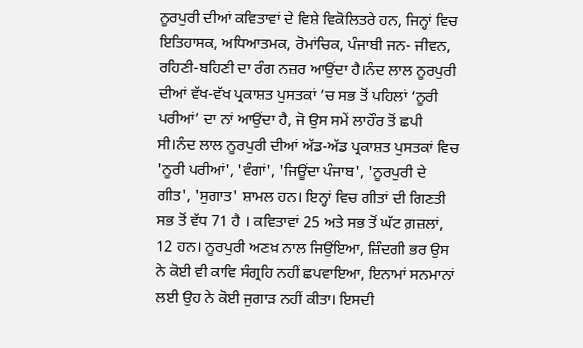ਨੂਰਪੁਰੀ ਦੀਆਂ ਕਵਿਤਾਵਾਂ ਦੇ ਵਿਸ਼ੇ ਵਿਕੋਲਿਤਰੇ ਹਨ, ਜਿਨ੍ਹਾਂ ਵਿਚ ਇਤਿਹਾਸਕ, ਅਧਿਆਤਮਕ, ਰੋਮਾਂਚਿਕ, ਪੰਜਾਬੀ ਜਨ- ਜੀਵਨ, ਰਹਿਣੀ-ਬਹਿਣੀ ਦਾ ਰੰਗ ਨਜ਼ਰ ਆਉਂਦਾ ਹੈ।ਨੰਦ ਲਾਲ ਨੂਰਪੁਰੀ ਦੀਆਂ ਵੱਖ-ਵੱਖ ਪ੍ਰਕਾਸ਼ਤ ਪੁਸਤਕਾਂ ’ਚ ਸਭ ਤੋਂ ਪਹਿਲਾਂ ‘ਨੂਰੀ ਪਰੀਆਂ’ ਦਾ ਨਾਂ ਆਉਂਦਾ ਹੈ, ਜੋ ਉਸ ਸਮੇਂ ਲਾਹੌਰ ਤੋਂ ਛਪੀ ਸੀ।ਨੰਦ ਲਾਲ ਨੂਰਪੁਰੀ ਦੀਆਂ ਅੱਡ-ਅੱਡ ਪ੍ਰਕਾਸ਼ਤ ਪੁਸਤਕਾਂ ਵਿਚ 'ਨੂਰੀ ਪਰੀਆਂ', 'ਵੰਗਾਂ', 'ਜਿਊਂਦਾ ਪੰਜਾਬ', 'ਨੂਰਪੁਰੀ ਦੇ ਗੀਤ', 'ਸੁਗਾਤ' ਸ਼ਾਮਲ ਹਨ। ਇਨ੍ਹਾਂ ਵਿਚ ਗੀਤਾਂ ਦੀ ਗਿਣਤੀ ਸਭ ਤੋਂ ਵੱਧ 71 ਹੈ । ਕਵਿਤਾਵਾਂ 25 ਅਤੇ ਸਭ ਤੋਂ ਘੱਟ ਗ਼ਜ਼ਲਾਂ, 12 ਹਨ। ਨੂਰਪੁਰੀ ਅਣਖ਼ ਨਾਲ ਜਿਉਂਇਆ, ਜ਼ਿੰਦਗੀ ਭਰ ਉਸ ਨੇ ਕੋਈ ਵੀ ਕਾਵਿ ਸੰਗ੍ਰਹਿ ਨਹੀਂ ਛਪਵਾਇਆ, ਇਨਾਮਾਂ ਸਨਮਾਨਾਂ ਲਈ ਉਹ ਨੇ ਕੋਈ ਜੁਗਾੜ ਨਹੀਂ ਕੀਤਾ। ਇਸਦੀ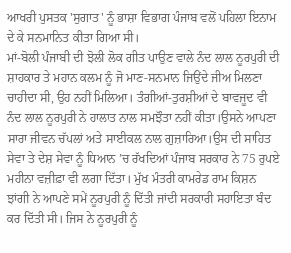ਆਖਰੀ ਪੁਸਤਕ 'ਸੁਗਾਤ' ਨੂੰ ਭਾਸ਼ਾ ਵਿਭਾਗ ਪੰਜਾਬ ਵਲੋਂ ਪਹਿਲਾ ਇਨਾਮ ਦੇ ਕੇ ਸਨਮਾਨਿਤ ਕੀਤਾ ਗਿਆ ਸੀ।
ਮਾਂ-ਬੋਲੀ ਪੰਜਾਬੀ ਦੀ ਝੋਲੀ ਲੋਕ ਗੀਤ ਪਾਉਣ ਵਾਲੇ ਨੰਦ ਲਾਲ ਨੂਰਪੁਰੀ ਦੀ ਸ਼ਾਹਕਾਰ ਤੇ ਮਹਾਨ ਕਲਮ ਨੂੰ ਜੋ ਮਾਣ-ਸਨਮਾਨ ਜਿਉਂਦੇ ਜੀਅ ਮਿਲਣਾ ਚਾਹੀਦਾ ਸੀ, ਉਹ ਨਹੀਂ ਮਿਲਿਆ। ਤੰਗੀਆਂ-ਤੁਰਸ਼ੀਆਂ ਦੇ ਬਾਵਜੂਦ ਵੀ ਨੰਦ ਲਾਲ ਨੂਰਪੁਰੀ ਨੇ ਹਾਲਾਤ ਨਾਲ ਸਮਝੌਤਾ ਨਹੀਂ ਕੀਤਾ।ਉਸਨੇ ਆਪਣਾ ਸਾਰਾ ਜੀਵਨ ਚੱਪਲਾਂ ਅਤੇ ਸਾਈਕਲ ਨਾਲ ਗੁਜ਼ਾਰਿਆ।ਉਸ ਦੀ ਸਾਹਿਤ ਸੇਵਾ ਤੇ ਦੇਸ਼ ਸੇਵਾ ਨੂੰ ਧਿਆਨ ’ਚ ਰੱਖਦਿਆਂ ਪੰਜਾਬ ਸਰਕਾਰ ਨੇ 75 ਰੁਪਏ ਮਹੀਨਾ ਵਜ਼ੀਫ਼ਾ ਵੀ ਲਗਾ ਦਿੱਤਾ। ਮੁੱਖ ਮੰਤਰੀ ਕਾਮਰੇਡ ਰਾਮ ਕਿਸ਼ਨ ਝਾਂਗੀ ਨੇ ਆਪਣੇ ਸਮੇਂ ਨੂਰਪੁਰੀ ਨੂੰ ਦਿੱਤੀ ਜਾਂਦੀ ਸਰਕਾਰੀ ਸਹਾਇਤਾ ਬੰਦ ਕਰ ਦਿੱਤੀ ਸੀ। ਜਿਸ ਨੇ ਨੂਰਪੁਰੀ ਨੂੰ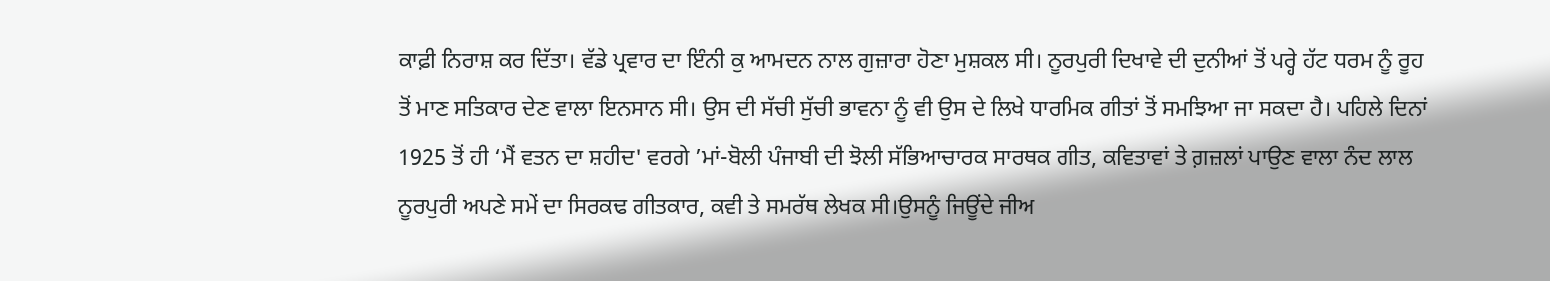ਕਾਫ਼ੀ ਨਿਰਾਸ਼ ਕਰ ਦਿੱਤਾ। ਵੱਡੇ ਪ੍ਰਵਾਰ ਦਾ ਇੰਨੀ ਕੁ ਆਮਦਨ ਨਾਲ ਗੁਜ਼ਾਰਾ ਹੋਣਾ ਮੁਸ਼ਕਲ ਸੀ। ਨੂਰਪੁਰੀ ਦਿਖਾਵੇ ਦੀ ਦੁਨੀਆਂ ਤੋਂ ਪਰ੍ਹੇ ਹੱਟ ਧਰਮ ਨੂੰ ਰੂਹ ਤੋਂ ਮਾਣ ਸਤਿਕਾਰ ਦੇਣ ਵਾਲਾ ਇਨਸਾਨ ਸੀ। ਉਸ ਦੀ ਸੱਚੀ ਸੁੱਚੀ ਭਾਵਨਾ ਨੂੰ ਵੀ ਉਸ ਦੇ ਲਿਖੇ ਧਾਰਮਿਕ ਗੀਤਾਂ ਤੋਂ ਸਮਝਿਆ ਜਾ ਸਕਦਾ ਹੈ। ਪਹਿਲੇ ਦਿਨਾਂ 1925 ਤੋਂ ਹੀ ‘ਮੈਂ ਵਤਨ ਦਾ ਸ਼ਹੀਦ' ਵਰਗੇ ’ਮਾਂ-ਬੋਲੀ ਪੰਜਾਬੀ ਦੀ ਝੋਲੀ ਸੱਭਿਆਚਾਰਕ ਸਾਰਥਕ ਗੀਤ, ਕਵਿਤਾਵਾਂ ਤੇ ਗ਼ਜ਼ਲਾਂ ਪਾਉਣ ਵਾਲਾ ਨੰਦ ਲਾਲ ਨੂਰਪੁਰੀ ਅਪਣੇ ਸਮੇਂ ਦਾ ਸਿਰਕਢ ਗੀਤਕਾਰ, ਕਵੀ ਤੇ ਸਮਰੱਥ ਲੇਖਕ ਸੀ।ਉਸਨੂੰ ਜਿਊਂਦੇ ਜੀਅ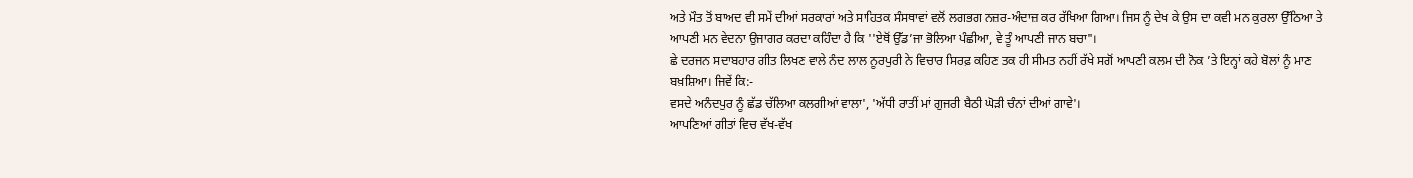ਅਤੇ ਮੌਤ ਤੋਂ ਬਾਅਦ ਵੀ ਸਮੇਂ ਦੀਆਂ ਸਰਕਾਰਾਂ ਅਤੇ ਸਾਹਿਤਕ ਸੰਸਥਾਵਾਂ ਵਲੋਂ ਲਗਭਗ ਨਜ਼ਰ-ਅੰਦਾਜ਼ ਕਰ ਰੱਖਿਆ ਗਿਆ। ਜਿਸ ਨੂੰ ਦੇਖ ਕੇ ਉਸ ਦਾ ਕਵੀ ਮਨ ਕੁਰਲਾ ਉੱਠਿਆ ਤੇ ਆਪਣੀ ਮਨ ਵੇਦਨਾ ਉਜਾਗਰ ਕਰਦਾ ਕਹਿੰਦਾ ਹੈ ਕਿ ''ਏਥੋਂ ਉੱਡ’ਜਾ ਭੋਲਿਆ ਪੰਛੀਆ, ਵੇ ਤੂੰ ਆਪਣੀ ਜਾਨ ਬਚਾ"।
ਛੇ ਦਰਜਨ ਸਦਾਬਹਾਰ ਗੀਤ ਲਿਖਣ ਵਾਲੇ ਨੰਦ ਲਾਲ ਨੂਰਪੁਰੀ ਨੇ ਵਿਚਾਰ ਸਿਰਫ਼ ਕਹਿਣ ਤਕ ਹੀ ਸੀਮਤ ਨਹੀਂ ਰੱਖੇ ਸਗੋਂ ਆਪਣੀ ਕਲਮ ਦੀ ਨੋਕ ’ਤੇ ਇਨ੍ਹਾਂ ਕਹੇ ਬੋਲਾਂ ਨੂੰ ਮਾਣ ਬਖ਼ਸ਼ਿਆ। ਜਿਵੇਂ ਕਿ:-
ਵਸਦੇ ਅਨੰਦਪੁਰ ਨੂੰ ਛੱਡ ਚੱਲਿਆ ਕਲਗੀਆਂ ਵਾਲਾ', 'ਅੱਧੀ ਰਾਤੀਂ ਮਾਂ ਗੁਜਰੀ ਬੈਠੀ ਘੋੜੀ ਚੰਨਾਂ ਦੀਆਂ ਗਾਵੇ'।
ਆਪਣਿਆਂ ਗੀਤਾਂ ਵਿਚ ਵੱਖ-ਵੱਖ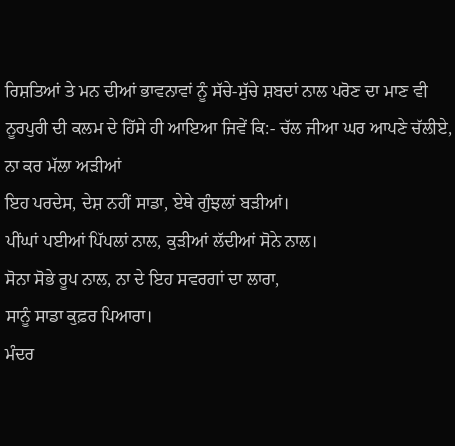ਰਿਸ਼ਤਿਆਂ ਤੇ ਮਨ ਦੀਆਂ ਭਾਵਨਾਵਾਂ ਨੂੰ ਸੱਚੇ-ਸੁੱਚੇ ਸ਼ਬਦਾਂ ਨਾਲ ਪਰੋਣ ਦਾ ਮਾਣ ਵੀ ਨੂਰਪੁਰੀ ਦੀ ਕਲਮ ਦੇ ਹਿੱਸੇ ਹੀ ਆਇਆ ਜਿਵੇਂ ਕਿ:- ਚੱਲ ਜੀਆ ਘਰ ਆਪਣੇ ਚੱਲੀਏ, ਨਾ ਕਰ ਮੱਲਾ ਅੜੀਆਂ
ਇਹ ਪਰਦੇਸ, ਦੇਸ਼ ਨਹੀਂ ਸਾਡਾ, ਏਥੇ ਗੁੰਝਲਾਂ ਬੜੀਆਂ।
ਪੀਂਘਾਂ ਪਈਆਂ ਪਿੱਪਲਾਂ ਨਾਲ, ਕੁੜੀਆਂ ਲੱਦੀਆਂ ਸੋਨੇ ਨਾਲ।
ਸੋਨਾ ਸੋਭੇ ਰੂਪ ਨਾਲ, ਨਾ ਦੇ ਇਹ ਸਵਰਗਾਂ ਦਾ ਲਾਰਾ,
ਸਾਨੂੰ ਸਾਡਾ ਕੁਫ਼ਰ ਪਿਆਰਾ।
ਮੰਦਰ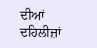ਦੀਆਂ ਦਹਿਲੀਜ਼ਾਂ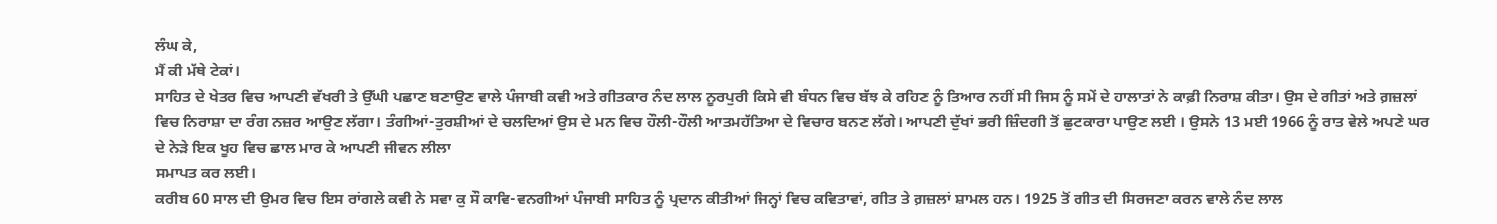ਲੰਘ ਕੇ,
ਮੈਂ ਕੀ ਮੱਥੇ ਟੇਕਾਂ।
ਸਾਹਿਤ ਦੇ ਖੇਤਰ ਵਿਚ ਆਪਣੀ ਵੱਖਰੀ ਤੇ ਉੱਘੀ ਪਛਾਣ ਬਣਾਉਣ ਵਾਲੇ ਪੰਜਾਬੀ ਕਵੀ ਅਤੇ ਗੀਤਕਾਰ ਨੰਦ ਲਾਲ ਨੂਰਪੁਰੀ ਕਿਸੇ ਵੀ ਬੰਧਨ ਵਿਚ ਬੱਝ ਕੇ ਰਹਿਣ ਨੂੰ ਤਿਆਰ ਨਹੀਂ ਸੀ ਜਿਸ ਨੂੰ ਸਮੇਂ ਦੇ ਹਾਲਾਤਾਂ ਨੇ ਕਾਫ਼ੀ ਨਿਰਾਸ਼ ਕੀਤਾ। ਉਸ ਦੇ ਗੀਤਾਂ ਅਤੇ ਗ਼ਜ਼ਲਾਂ ਵਿਚ ਨਿਰਾਸ਼ਾ ਦਾ ਰੰਗ ਨਜ਼ਰ ਆਉਣ ਲੱਗਾ। ਤੰਗੀਆਂ-ਤੁਰਸ਼ੀਆਂ ਦੇ ਚਲਦਿਆਂ ਉਸ ਦੇ ਮਨ ਵਿਚ ਹੌਲੀ-ਹੌਲੀ ਆਤਮਹੱਤਿਆ ਦੇ ਵਿਚਾਰ ਬਨਣ ਲੱਗੇ। ਆਪਣੀ ਦੁੱਖਾਂ ਭਰੀ ਜ਼ਿੰਦਗੀ ਤੋਂ ਛੁਟਕਾਰਾ ਪਾਉਣ ਲਈ । ਉਸਨੇ 13 ਮਈ 1966 ਨੂੰ ਰਾਤ ਵੇਲੇ ਅਪਣੇ ਘਰ ਦੇ ਨੇੜੇ ਇਕ ਖੂਹ ਵਿਚ ਛਾਲ ਮਾਰ ਕੇ ਆਪਣੀ ਜੀਵਨ ਲੀਲਾ
ਸਮਾਪਤ ਕਰ ਲਈ।
ਕਰੀਬ 60 ਸਾਲ ਦੀ ਉਮਰ ਵਿਚ ਇਸ ਰਾਂਗਲੇ ਕਵੀ ਨੇ ਸਵਾ ਕੁ ਸੌ ਕਾਵਿ-ਵਨਗੀਆਂ ਪੰਜਾਬੀ ਸਾਹਿਤ ਨੂੰ ਪ੍ਰਦਾਨ ਕੀਤੀਆਂ ਜਿਨ੍ਹਾਂ ਵਿਚ ਕਵਿਤਾਵਾਂ, ਗੀਤ ਤੇ ਗ਼ਜ਼ਲਾਂ ਸ਼ਾਮਲ ਹਨ। 1925 ਤੋਂ ਗੀਤ ਦੀ ਸਿਰਜਣਾ ਕਰਨ ਵਾਲੇ ਨੰਦ ਲਾਲ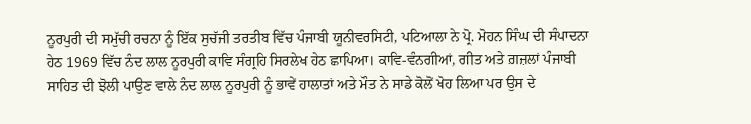ਨੂਰਪੁਰੀ ਦੀ ਸਮੁੱਚੀ ਰਚਨਾ ਨੂੰ ਇੱਕ ਸੁਚੱਜੀ ਤਰਤੀਬ ਵਿੱਚ ਪੰਜਾਬੀ ਯੂਨੀਵਰਸਿਟੀ, ਪਟਿਆਲਾ ਨੇ ਪ੍ਰੋ. ਮੋਹਨ ਸਿੰਘ ਦੀ ਸੰਪਾਦਨਾ ਹੇਠ 1969 ਵਿੱਚ ਨੰਦ ਲਾਲ ਨੂਰਪੁਰੀ ਕਾਵਿ ਸੰਗ੍ਰਹਿ ਸਿਰਲੇਖ ਹੇਠ ਛਾਪਿਆ। ਕਾਵਿ-ਵੰਨਗੀਆਂ, ਗੀਤ ਅਤੇ ਗ਼ਜ਼ਲਾਂ ਪੰਜਾਬੀ ਸਾਹਿਤ ਦੀ ਝੋਲੀ ਪਾਉਣ ਵਾਲੇ ਨੰਦ ਲਾਲ ਨੂਰਪੁਰੀ ਨੂੰ ਭਾਵੇਂ ਹਾਲਾਤਾਂ ਅਤੇ ਮੌਤ ਨੇ ਸਾਡੇ ਕੋਲੋਂ ਖੋਹ ਲਿਆ ਪਰ ਉਸ ਦੇ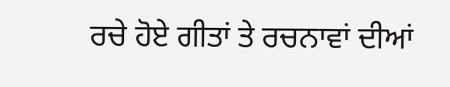ਰਚੇ ਹੋਏ ਗੀਤਾਂ ਤੇ ਰਚਨਾਵਾਂ ਦੀਆਂ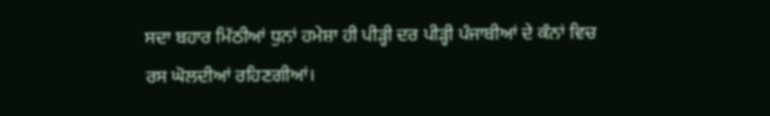ਸਦਾ ਬਹਾਰ ਮਿੱਠੀਆਂ ਧੁਨਾਂ ਹਮੇਸ਼ਾ ਹੀ ਪੀੜ੍ਹੀ ਦਰ ਪੀੜ੍ਹੀ ਪੰਜਾਬੀਆਂ ਦੇ ਕੰਨਾਂ ਵਿਚ ਰਸ ਘੋਲਦੀਆਂ ਰਹਿਣਗੀਆਂ।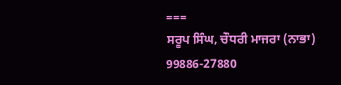===
ਸਰੂਪ ਸਿੰਘ, ਚੌਧਰੀ ਮਾਜਰਾ (ਨਾਭਾ)
99886-27880